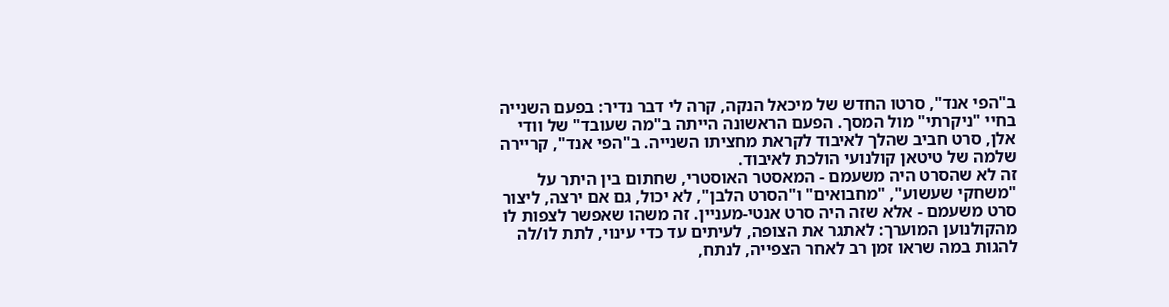ב"הפי אנד", סרטו החדש של מיכאל הנקה, קרה לי דבר נדיר: בפעם השנייה בחיי "ניקרתי" מול המסך. הפעם הראשונה הייתה ב"מה שעובד" של וודי אלן, סרט חביב שהלך לאיבוד לקראת מחציתו השנייה. ב"הפי אנד", קריירה שלמה של טיטאן קולנועי הולכת לאיבוד.
זה לא שהסרט היה משעמם - המאסטר האוסטרי, שחתום בין היתר על "משחקי שעשוע", "מחבואים" ו"הסרט הלבן", לא יכול, גם אם ירצה, ליצור סרט משעמם - אלא שזה היה סרט אנטי-מעניין. זה משהו שאפשר לצפות לו מהקולנוען המוערך: לאתגר את הצופה, לעיתים עד כדי עינוי, לתת לו/לה להגות במה שראו זמן רב לאחר הצפייה, לנתח,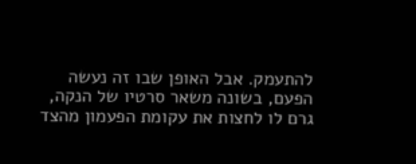להתעמק. אבל האופן שבו זה נעשה הפעם, בשונה משאר סרטיו של הנקה, גרם לו לחצות את עקומת הפעמון מהצד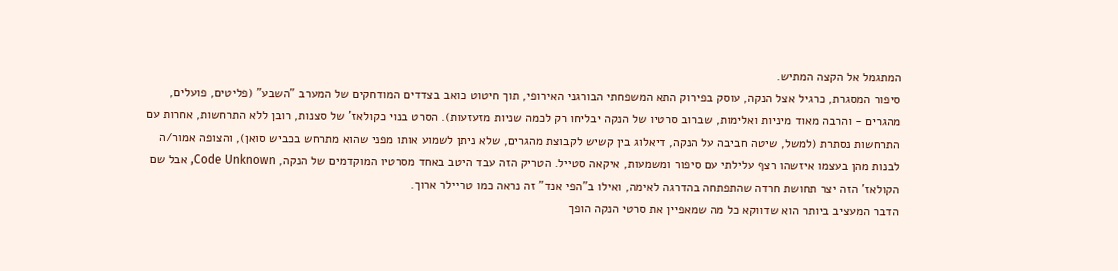המתגמל אל הקצה המתיש.
סיפור המסגרת, כרגיל אצל הנקה, עוסק בפירוק התא המשפחתי הבורגני האירופי, תוך חיטוט כואב בצדדים המודחקים של המערב "השבע" (פליטים, פועלים, מהגרים - והרבה מאוד מיניות ואלימות, שברוב סרטיו של הנקה יבליחו רק לכמה שניות מזעזעות). הסרט בנוי כקולאז' של סצנות, רובן ללא התרחשות, אחרות עם התרחשות נסתרת (למשל, שיטה חביבה על הנקה, דיאלוג בין קשיש לקבוצת מהגרים, שלא ניתן לשמוע אותו מפני שהוא מתרחש בכביש סואן), והצופה אמור/ה לבנות מהן בעצמו איזשהו רצף עלילתי עם סיפור ומשמעות, איקאה סטייל. הטריק הזה עבד היטב באחד מסרטיו המוקדמים של הנקה, Code Unknown, אבל שם הקולאז' הזה יצר תחושת חרדה שהתפתחה בהדרגה לאימה, ואילו ב"הפי אנד" זה נראה כמו טריילר ארוך.
הדבר המעציב ביותר הוא שדווקא כל מה שמאפיין את סרטי הנקה הופך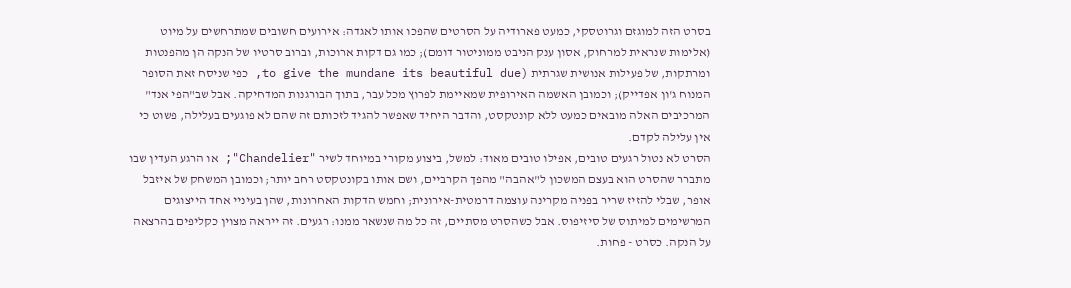בסרט הזה למוגזם וגרוטסקי, כמעט פארודיה על הסרטים שהפכו אותו לאגדה: אירועים חשובים שמתרחשים על מיוט (אלימות שנראית למרחוק, אסון ענק הניבט ממוניטור דומם); כמו גם דקות ארוכות, וברוב סרטיו של הנקה הן מהפנטות ומרתקות, של פעילות אנושית שגרתית (to give the mundane its beautiful due, כפי שניסח זאת הסופר המנוח ג'ון אפדייק); וכמובן האשמה האירופית שמאיימת לפרוץ מכל עבר, בתוך הבורגנות המדחיקה. אבל שב"הפי אנד" המרכיבים האלה מובאים כמעט ללא קונטקסט, והדבר היחיד שאפשר להגיד לזכותם זה שהם לא פוגעים בעלילה, פשוט כי אין עלילה לקדם.
הסרט לא נטול רגעים טובים, אפילו טובים מאוד: למשל, ביצוע מקורי במיוחד לשיר "Chandelier"; או הרגע העדין שבו מתברר שהסרט הוא בעצם המשכון ל"אהבה" מהפך הקרביים, ושם אותו בקונטקסט רחב יותר; וכמובן המשחק של איזבל אופר, שבלי להזיז שריר בפניה מקרינה עוצמה דרמטית-אירונית; וחמש הדקות האחרונות, שהן בעיניי אחד הייצוגים המרשימים למיתוס של סיזיפוס. אבל כשהסרט מסתיים, זה כל מה שנשאר ממנו: רגעים. זה ייראה מצוין כקליפים בהרצאה על הנקה. כסרט - פחות.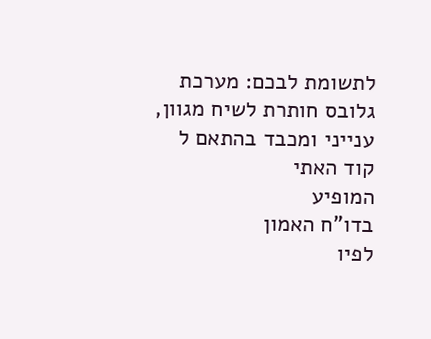לתשומת לבכם: מערכת גלובס חותרת לשיח מגוון, ענייני ומכבד בהתאם ל
קוד האתי
המופיע
בדו"ח האמון
לפיו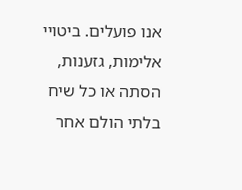אנו פועלים. ביטויי אלימות, גזענות, הסתה או כל שיח בלתי הולם אחר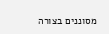מסוננים בצורה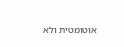אוטומטית ולא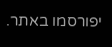יפורסמו באתר.